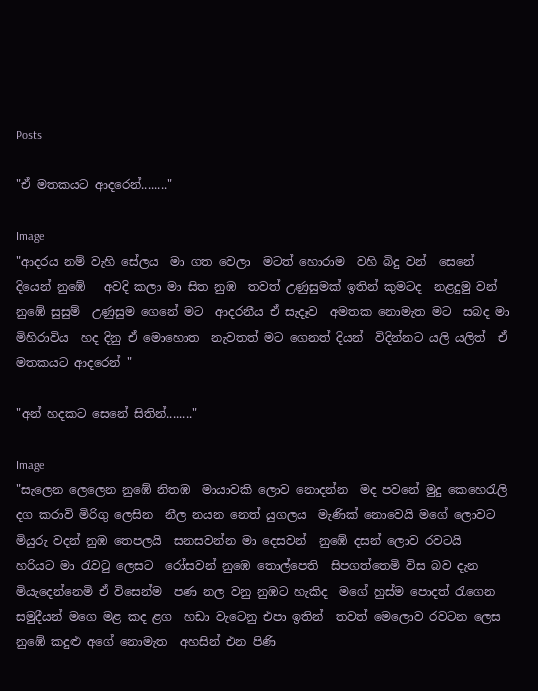Posts

"ඒ මතකයට ආදරෙන්........"

Image
"ආදරය නම් වැහි සේලය  මා ගත වෙලා  ම‍ටත් හොරාම  වහි බිදු වන්  සෙනේ දියෙන් නුඹේ   අවදි කලා මා සිත නුඹ  තවත් උණුසුමක් ඉතින් කුමටද  නළදුමු වන් නුඹේ සුසුම්  උණුසුම ගෙනේ මට  ආදරනීය ඒ සැදෑව  අමතක නොමැත මට  සබද මා මිහිරාවිය  හද දිනු ඒ මොහොත  නැවතත් මට ගෙනත් දියන්  විදින්නට යලි යලිත්  ඒ මතකයට ආදරෙන් "

"අන් හදකට සෙනේ සිතින්........"

Image
"සැලෙන ලෙලෙන නුඹේ නිතඹ  මායාවකි ‍ලොව නොදන්න  මද පවනේ මුදු කෙහෙරැලි  දග කරාවි මිරිගු ලෙසින  නීල නයන නෙත් යුගලය  මැණික් නොවෙයි මගේ ලොවට  මියුරු වදන් නුඹ තෙපලයි  සනසවන්න මා දෙසවන්  නු‍‍ඹේ දසන් ලොව රවටයි  හරියට මා රැවටු ලෙසට  රෝසවන් නුඹෙ තොල්පෙති  සිපගත්තෙමි විස බව දැන  මියැදෙන්නෙමි ඒ විසෙන්ම  පණ නල වනු නුඹට හැකිද  මගේ හුස්ම පොදත් රැගෙන  සමුදීයන් මගෙ මළ කද ළග  හඩා වැටෙනු එපා ඉතින්  තවත් මෙලොව රවටන ලෙස  නුඹේ කදුළු අගේ නොමැත  අහසින් එන පිණි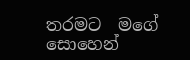තරමට  මගේ සොහෙන්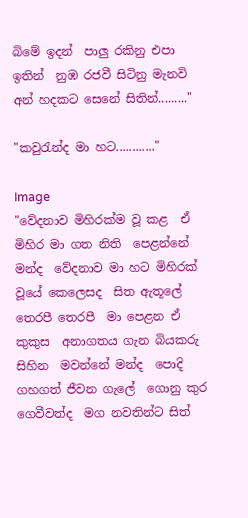බිමේ ඉදන්  පාලු රකිනු එපා ඉතින්  නුඹ රජවී සිටිනු මැනවි  අන් හදකට සෙනේ සිතින්........."

"කවුරැන්ද මා හට............"

Image
"වේදනාව මිහිරක්ම වූ කළ  ඒ මිහිර මා ගත නිති  පෙළන්නේ මන්ද  වේදනාව මා හට මිහිරක්  වූයේ කෙලෙසද  සිත ඇතූලේ තෙරපී තෙරපී  මා පෙළන ඒ කුකුස  අනාගතය ගැන බියකරු සිහින  මවන්නේ මන්ද  පොදි ගහගත් ජීවන ගැලේ  ගොනු කුර ගෙවීවත්ද  මග නවතින්ට සිත්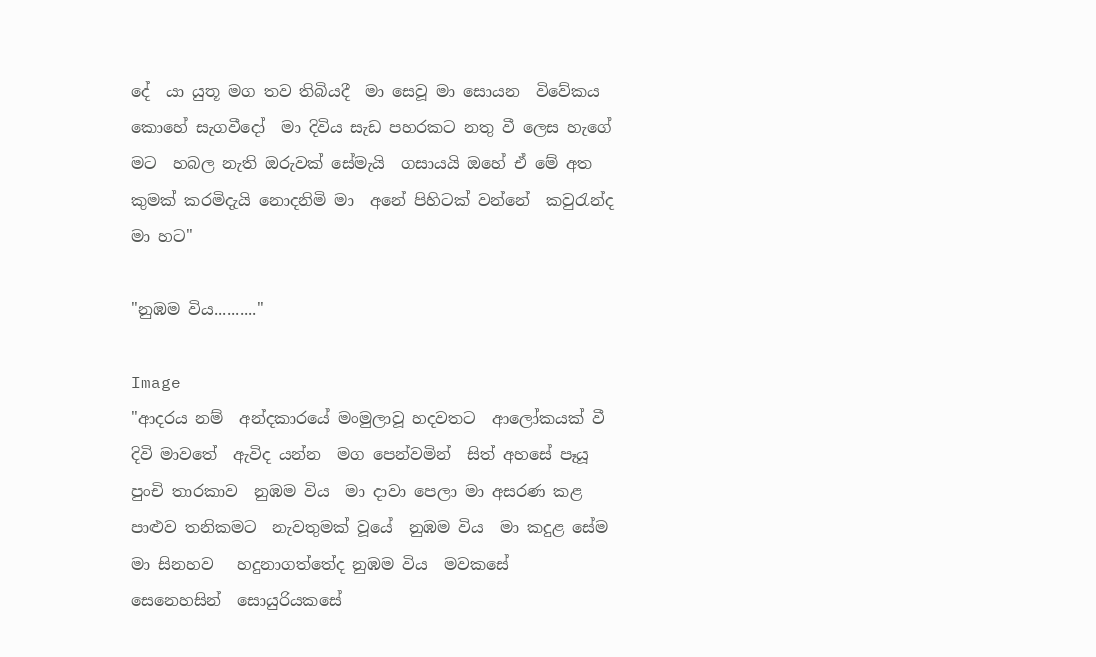දේ  යා යුතූ මග තව තිබියදී  මා සෙවූ මා සොයන  විවේකය කොහේ සැගවීදෝ  මා දිවිය සැඩ පහරකට නතු වී ලෙස හැගේ මට  හබල නැති ඔරුවක් සේමැයි  ගසායයි ඔහේ ඒ මේ අත  කුමක් කරමිදැයි නොදනිමි මා  අනේ පිහිටක් වන්නේ  කවුරැන්ද මා හට"

"නුඹම විය.........."

Image
"ආදරය නම්  අන්දකාරයේ මංමුලාවූ හදවතට  ආලෝකයක් වී  දිවි මාවතේ  ඇවිද යන්න  මග පෙන්වමින්  සිත් අහසේ පෑයූ  පුංචි තාරකාව  නුඹම විය  මා දාවා පෙලා මා අසරණ කළ පාළුව තනිකමට  නැවතුමක් වූයේ  නුඹම විය  මා කදුළ සේම  මා සිනහව   හදුනාගත්තේද නුඹම විය  මවකසේ  සෙනෙහසින්  සොයුරියකසේ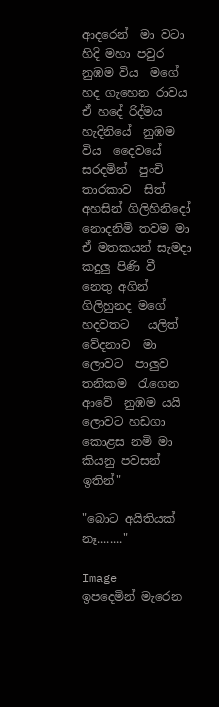ආදරෙන්  මා වටා හිදි මහා පවුර  නුඹම විය  මගේ හද ගැහෙන රාවය  ඒ හදේ රිද්මය  හැදිනියේ  නුඹම විය  දෛවයේ සරදමින්  පුංචි තාරකාව  සිත් අහසින් ගිලිහිනිදෝ  නොදනිමි තවම මා ඒ මතකයන් සැමදා  කදුලු පිණි වී  නෙතු අගින් ගිලිහුනද මගේ හදවතට   යලිත්  වේදනාව  මා ලොවට  පාලුව තනිකම  රැගෙන ආවේ  නුඹම යයි  ලොවට හඩගා  කොළස නමි මා  කියනු පවසන්  ඉතින්"

"බොට අයිතියක් නෑ........"

Image
ඉපදෙමින් මැරෙන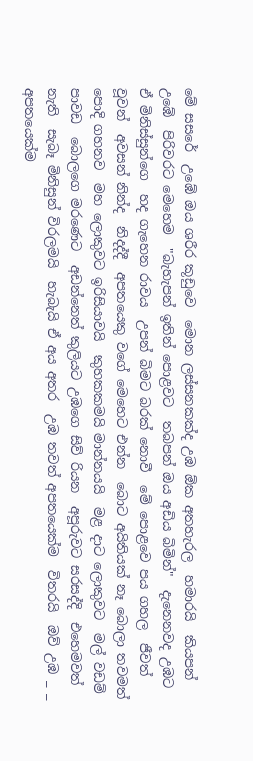මේ සසරේ  උඹේ ඔය ශරීර කූඩුවෙ  මොන ලස්සනකක්ද උඹ ඕක අතහැරල  හමාරයි  කියපන් උඹේ  පිරිවරට මෙහෙම  "බැහැපන් ඉතින් පොළවට  තබපන් ඔය අඩිය බිමින්"  දැනෙනවද උඹට  ඒ මිනිස්සුන්ගෙ  හද ගැහෙන රාවය  උපන් බිමට බරක් නොවී  මේ පොළවෙ පය ගහල  ජීවත් වූවන්  අවසන් නින්ද  නිදද්දී  අපතයෙකු වගේ මෙහෙට එන්න  බොට අයිතියක් නෑ ‍බොලා තවමත් පොදි ගහනව  මහ ලොකුවට ඉරිසියාවයි  කුහකකමයි මාන්නයයි  මළ දාට ලොකුවට  මල් වඩම් පාවඩ  බොලගෙ මරණෙට  අඩන්නෙත් කුලියට උඹගෙ සිව් රියන  අපූරුවට සරසද්දි  එහෙමවත් නැති  සැබෑ මිනිසුන් විරලමයි  හැබැයි ඒ අය අතර  උඹ තවත් අපතයෙක්ම  විතරයි  ඔව් උඹ _ _ අපතයෙක්ම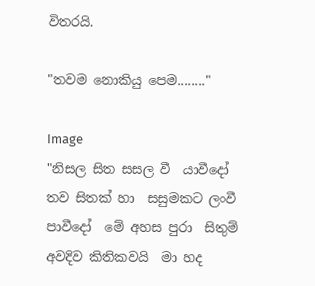විතරයි.

"තවම නොකියු පෙම........"

Image
"නිසල සිත සසල වී  යාවීදෝ තව සිතක් හා  සසුමකට ලංවී පාවීදෝ  මේ අහස පුරා  සිතුම් අවදිව කිතිකවයි  මා හද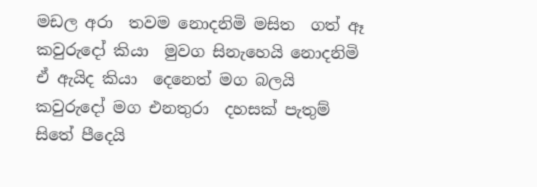මඩල අරා  තවම නොදනිමි මසිත  ගත් ඈ කවුරුදෝ කියා  මුවග සිනැහෙයි නොදනිමි   ඒ ඇයිද කියා  දෙනෙත් මග බලයි  කවුරුදෝ මග එනතුරා  දහසක් පැතුම් සිතේ පීදෙයි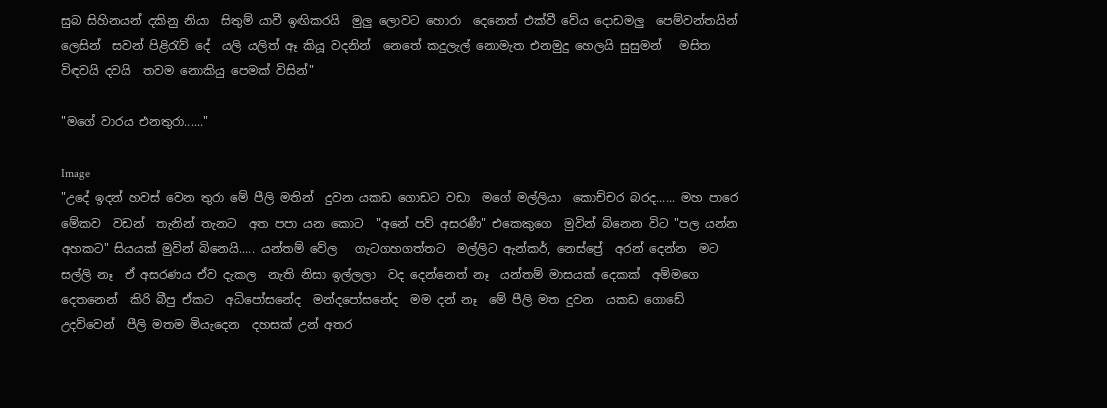සුබ සිහිනයන් දකිනු නියා  සිතුම් යාවී ඉඟිකරයි  මුලු ලොවට හොරා  දෙනෙත් එක්වී වේය දොඩමලු  පෙම්වන්තයින් ලෙසින්  සවන් පිළිරැව් දේ  යලි යලිත් ඈ කියූ වදනින්  නෙතේ කදුලැල් නොමැත එනමුදු හෙලයි සුසුමන්   මසිත විඳවයි දවයි  තවම නොකියු පෙමක් විසින්"

"මගේ වාරය එනතුරා......"

Image
"උදේ ඉදන් හවස් වෙන තුරා මේ පීලි මතින්  දුවන යකඩ ගොඩට වඩා  මගේ මල්ලියා  කොච්චර බරද...... මහ පාරෙ මේකව  වඩන්  තැනින් තැනට  අත පපා යන කොට  "අනේ පව් අසරණී" එකෙකුගෙ  මුවින් බිනෙන විට "පල යන්න අහකට" සියයක් මුවින් බිනෙයි..... යන්තම් වේල   ගැටගහගත්තට  මල්ලිට ඇන්කර්, නෙස්ප්‍රේ  අරන් දෙන්න  මට සල්ලි නෑ  ඒ අසරණය ඒව දැකල  නැති නිසා ඉල්ලලා  වද දෙන්නෙත් නෑ  යන්තම් මාසයක් දෙකක්  අම්මගෙ දෙතනෙන්  කිරි බීපු ඒකට  අධිපෝසනේද  මන්දපෝසනේද  මම දන් නෑ  මේ පීලි මත දුවන  යකඩ ගොඩේ උදව්වෙන්  පීලි මතම මියැදෙන  දහසක් උන් අතර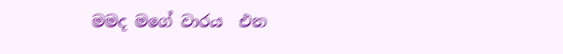මමද මගේ වාරය  එන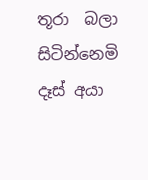තූරා  බලා සිටින්නෙමි  දෑස් අයා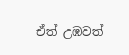ඒත් උඹවත්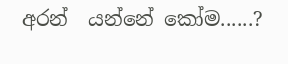අරන්  යන්නේ කෝම......?